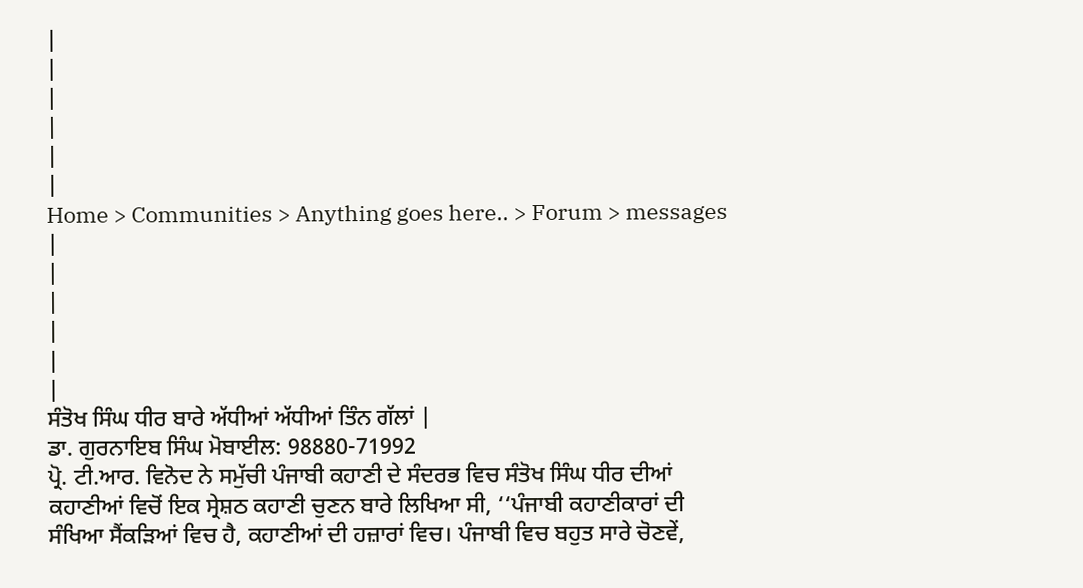|
|
|
|
|
|
Home > Communities > Anything goes here.. > Forum > messages |
|
|
|
|
|
ਸੰਤੋਖ ਸਿੰਘ ਧੀਰ ਬਾਰੇ ਅੱਧੀਆਂ ਅੱਧੀਆਂ ਤਿੰਨ ਗੱਲਾਂ |
ਡਾ. ਗੁਰਨਾਇਬ ਸਿੰਘ ਮੋਬਾਈਲ: 98880-71992
ਪ੍ਰੋ. ਟੀ.ਆਰ. ਵਿਨੋਦ ਨੇ ਸਮੁੱਚੀ ਪੰਜਾਬੀ ਕਹਾਣੀ ਦੇ ਸੰਦਰਭ ਵਿਚ ਸੰਤੋਖ ਸਿੰਘ ਧੀਰ ਦੀਆਂ ਕਹਾਣੀਆਂ ਵਿਚੋਂ ਇਕ ਸ੍ਰੇਸ਼ਠ ਕਹਾਣੀ ਚੁਣਨ ਬਾਰੇ ਲਿਖਿਆ ਸੀ, ‘‘ਪੰਜਾਬੀ ਕਹਾਣੀਕਾਰਾਂ ਦੀ ਸੰਖਿਆ ਸੈਂਕੜਿਆਂ ਵਿਚ ਹੈ, ਕਹਾਣੀਆਂ ਦੀ ਹਜ਼ਾਰਾਂ ਵਿਚ। ਪੰਜਾਬੀ ਵਿਚ ਬਹੁਤ ਸਾਰੇ ਚੋਣਵੇਂ,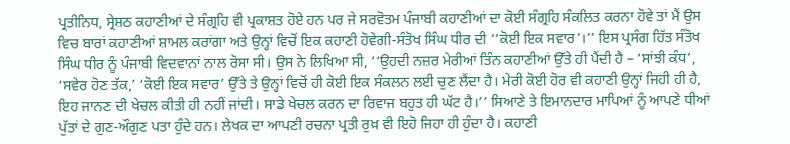ਪ੍ਰਤੀਨਿਧ, ਸ੍ਰੇਸ਼ਠ ਕਹਾਣੀਆਂ ਦੇ ਸੰਗ੍ਰਹਿ ਵੀ ਪ੍ਰਕਾਸ਼ਤ ਹੋਏ ਹਨ ਪਰ ਜੇ ਸਰਵੋਤਮ ਪੰਜਾਬੀ ਕਹਾਣੀਆਂ ਦਾ ਕੋਈ ਸੰਗ੍ਰਹਿ ਸੰਕਲਿਤ ਕਰਨਾ ਹੋਵੇ ਤਾਂ ਮੈਂ ਉਸ ਵਿਚ ਬਾਰਾਂ ਕਹਾਣੀਆਂ ਸ਼ਾਮਲ ਕਰਾਂਗਾ ਅਤੇ ਉਨ੍ਹਾਂ ਵਿਚੋਂ ਇਕ ਕਹਾਣੀ ਹੋਵੇਗੀ-ਸੰਤੋਖ ਸਿੰਘ ਧੀਰ ਦੀ ‘‘ਕੋਈ ਇਕ ਸਵਾਰ’।’’ ਇਸ ਪ੍ਰਸੰਗ ਹਿੱਤ ਸੰਤੋਖ ਸਿੰਘ ਧੀਰ ਨੂੰ ਪੰਜਾਬੀ ਵਿਦਵਾਨਾਂ ਨਾਲ ਰੋਸਾ ਸੀ। ਉਸ ਨੇ ਲਿਖਿਆ ਸੀ, ‘‘ਉਹਦੀ ਨਜ਼ਰ ਮੇਰੀਆਂ ਤਿੰਨ ਕਹਾਣੀਆਂ ਉੱਤੇ ਹੀ ਪੈਂਦੀ ਹੈ – ‘ਸਾਂਝੀ ਕੰਧ’, ‘ਸਵੇਰ ਹੋਣ ਤੱਕ,’ ‘ਕੋਈ ਇਕ ਸਵਾਰ’ ਉੱਤੇ ਤੇ ਉਨ੍ਹਾਂ ਵਿਚੋਂ ਹੀ ਕੋਈ ਇਕ ਸੰਕਲਨ ਲਈ ਚੁਣ ਲੈਂਦਾ ਹੈ। ਮੇਰੀ ਕੋਈ ਹੋਰ ਵੀ ਕਹਾਣੀ ਉਨ੍ਹਾਂ ਜਿਹੀ ਹੀ ਹੈ, ਇਹ ਜਾਨਣ ਦੀ ਖੇਚਲ ਕੀਤੀ ਹੀ ਨਹੀਂ ਜਾਂਦੀ। ਸਾਡੇ ਖੇਚਲ ਕਰਨ ਦਾ ਰਿਵਾਜ ਬਹੁਤ ਹੀ ਘੱਟ ਹੈ।’’ ਸਿਆਣੇ ਤੇ ਇਮਾਨਦਾਰ ਮਾਪਿਆਂ ਨੂੰ ਆਪਣੇ ਧੀਆਂ ਪੁੱਤਾਂ ਦੇ ਗੁਣ-ਔਗੁਣ ਪਤਾ ਹੁੰਦੇ ਹਨ। ਲੇਖਕ ਦਾ ਆਪਣੀ ਰਚਨਾ ਪ੍ਰਤੀ ਰੁਖ਼ ਵੀ ਇਹੋ ਜਿਹਾ ਹੀ ਹੁੰਦਾ ਹੈ। ਕਹਾਣੀ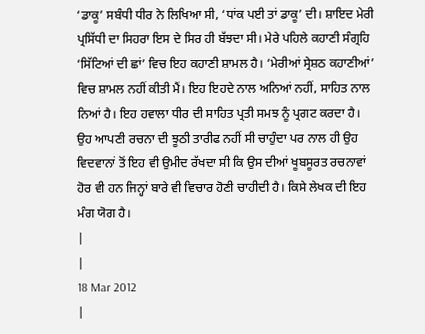‘ਡਾਕੂ’ ਸਬੰਧੀ ਧੀਰ ਨੇ ਲਿਖਿਆ ਸੀ, ‘ਧਾਂਕ ਪਈ ਤਾਂ ਡਾਕੂ’ ਦੀ। ਸ਼ਾਇਦ ਮੇਰੀ ਪ੍ਰਸਿੱਧੀ ਦਾ ਸਿਹਰਾ ਇਸ ਦੇ ਸਿਰ ਹੀ ਬੱਝਦਾ ਸੀ। ਮੇਰੇ ਪਹਿਲੇ ਕਹਾਣੀ ਸੰਗ੍ਰਹਿ ‘ਸਿੱਟਿਆਂ ਦੀ ਛਾਂ’ ਵਿਚ ਇਹ ਕਹਾਣੀ ਸ਼ਾਮਲ ਹੈ। ‘ਮੇਰੀਆਂ ਸ੍ਰੇਸ਼ਠ ਕਹਾਣੀਆਂ’ ਵਿਚ ਸ਼ਾਮਲ ਨਹੀਂ ਕੀਤੀ ਮੈਂ। ਇਹ ਇਹਦੇ ਨਾਲ ਅਨਿਆਂ ਨਹੀਂ, ਸਾਹਿਤ ਨਾਲ ਨਿਆਂ ਹੈ। ਇਹ ਹਵਾਲਾ ਧੀਰ ਦੀ ਸਾਹਿਤ ਪ੍ਰਤੀ ਸਮਝ ਨੂੰ ਪ੍ਰਗਟ ਕਰਦਾ ਹੈ। ਉਹ ਆਪਣੀ ਰਚਨਾ ਦੀ ਝੂਠੀ ਤਾਰੀਫ ਨਹੀਂ ਸੀ ਚਾਹੁੰਦਾ ਪਰ ਨਾਲ ਹੀ ਉਹ ਵਿਦਵਾਨਾਂ ਤੋਂ ਇਹ ਵੀ ਉਮੀਦ ਰੱਖਦਾ ਸੀ ਕਿ ਉਸ ਦੀਆਂ ਖੂਬਸੂਰਤ ਰਚਨਾਵਾਂ ਹੋਰ ਵੀ ਹਨ ਜਿਨ੍ਹਾਂ ਬਾਰੇ ਵੀ ਵਿਚਾਰ ਹੋਣੀ ਚਾਹੀਦੀ ਹੈ। ਕਿਸੇ ਲੇਖਕ ਦੀ ਇਹ ਮੰਗ ਯੋਗ ਹੈ।
|
|
18 Mar 2012
|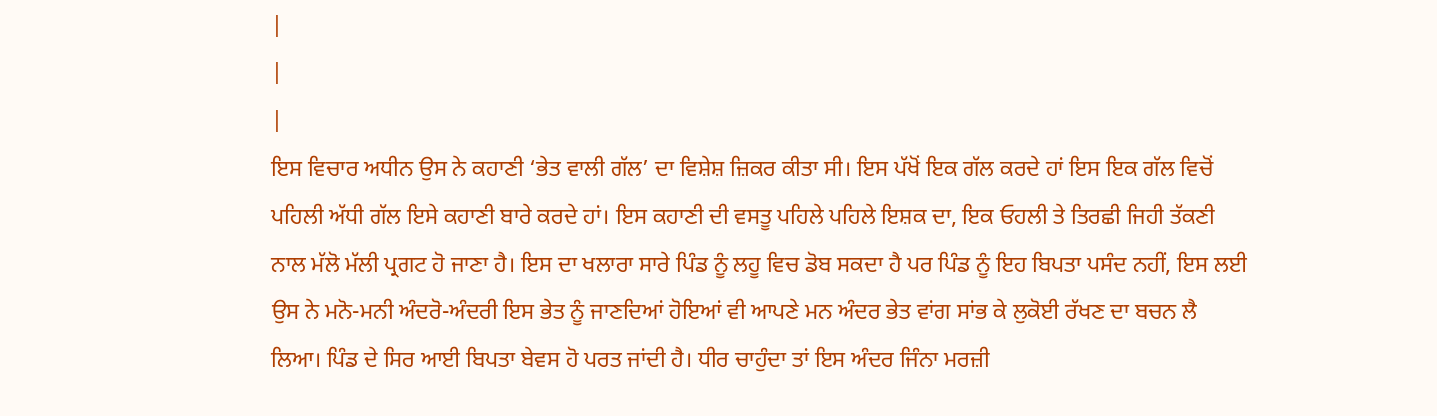|
|
|
ਇਸ ਵਿਚਾਰ ਅਧੀਨ ਉਸ ਨੇ ਕਹਾਣੀ ‘ਭੇਤ ਵਾਲੀ ਗੱਲ’ ਦਾ ਵਿਸ਼ੇਸ਼ ਜ਼ਿਕਰ ਕੀਤਾ ਸੀ। ਇਸ ਪੱਖੋਂ ਇਕ ਗੱਲ ਕਰਦੇ ਹਾਂ ਇਸ ਇਕ ਗੱਲ ਵਿਚੋਂ ਪਹਿਲੀ ਅੱਧੀ ਗੱਲ ਇਸੇ ਕਹਾਣੀ ਬਾਰੇ ਕਰਦੇ ਹਾਂ। ਇਸ ਕਹਾਣੀ ਦੀ ਵਸਤੂ ਪਹਿਲੇ ਪਹਿਲੇ ਇਸ਼ਕ ਦਾ, ਇਕ ਓਹਲੀ ਤੇ ਤਿਰਛੀ ਜਿਹੀ ਤੱਕਣੀ ਨਾਲ ਮੱਲੋ ਮੱਲੀ ਪ੍ਰਗਟ ਹੋ ਜਾਣਾ ਹੈ। ਇਸ ਦਾ ਖਲਾਰਾ ਸਾਰੇ ਪਿੰਡ ਨੂੰ ਲਹੂ ਵਿਚ ਡੋਬ ਸਕਦਾ ਹੈ ਪਰ ਪਿੰਡ ਨੂੰ ਇਹ ਬਿਪਤਾ ਪਸੰਦ ਨਹੀਂ, ਇਸ ਲਈ ਉਸ ਨੇ ਮਨੋ-ਮਨੀ ਅੰਦਰੋ-ਅੰਦਰੀ ਇਸ ਭੇਤ ਨੂੰ ਜਾਣਦਿਆਂ ਹੋਇਆਂ ਵੀ ਆਪਣੇ ਮਨ ਅੰਦਰ ਭੇਤ ਵਾਂਗ ਸਾਂਭ ਕੇ ਲੁਕੋਈ ਰੱਖਣ ਦਾ ਬਚਨ ਲੈ ਲਿਆ। ਪਿੰਡ ਦੇ ਸਿਰ ਆਈ ਬਿਪਤਾ ਬੇਵਸ ਹੋ ਪਰਤ ਜਾਂਦੀ ਹੈ। ਧੀਰ ਚਾਹੁੰਦਾ ਤਾਂ ਇਸ ਅੰਦਰ ਜਿੰਨਾ ਮਰਜ਼ੀ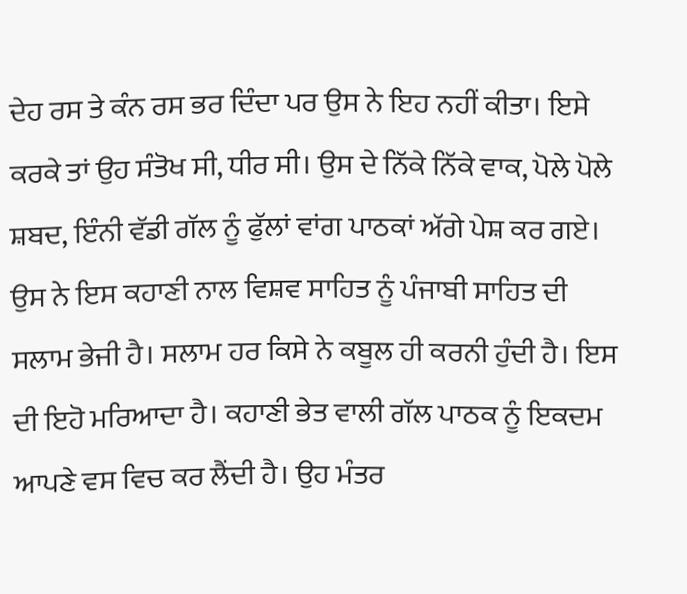ਦੇਹ ਰਸ ਤੇ ਕੰਨ ਰਸ ਭਰ ਦਿੰਦਾ ਪਰ ਉਸ ਨੇ ਇਹ ਨਹੀਂ ਕੀਤਾ। ਇਸੇ ਕਰਕੇ ਤਾਂ ਉਹ ਸੰਤੋਖ ਸੀ, ਧੀਰ ਸੀ। ਉਸ ਦੇ ਨਿੱਕੇ ਨਿੱਕੇ ਵਾਕ, ਪੋਲੇ ਪੋਲੇ ਸ਼ਬਦ, ਇੰਨੀ ਵੱਡੀ ਗੱਲ ਨੂੰ ਫੁੱਲਾਂ ਵਾਂਗ ਪਾਠਕਾਂ ਅੱਗੇ ਪੇਸ਼ ਕਰ ਗਏ। ਉਸ ਨੇ ਇਸ ਕਹਾਣੀ ਨਾਲ ਵਿਸ਼ਵ ਸਾਹਿਤ ਨੂੰ ਪੰਜਾਬੀ ਸਾਹਿਤ ਦੀ ਸਲਾਮ ਭੇਜੀ ਹੈ। ਸਲਾਮ ਹਰ ਕਿਸੇ ਨੇ ਕਬੂਲ ਹੀ ਕਰਨੀ ਹੁੰਦੀ ਹੈ। ਇਸ ਦੀ ਇਹੋ ਮਰਿਆਦਾ ਹੈ। ਕਹਾਣੀ ਭੇਤ ਵਾਲੀ ਗੱਲ ਪਾਠਕ ਨੂੰ ਇਕਦਮ ਆਪਣੇ ਵਸ ਵਿਚ ਕਰ ਲੈਂਦੀ ਹੈ। ਉਹ ਮੰਤਰ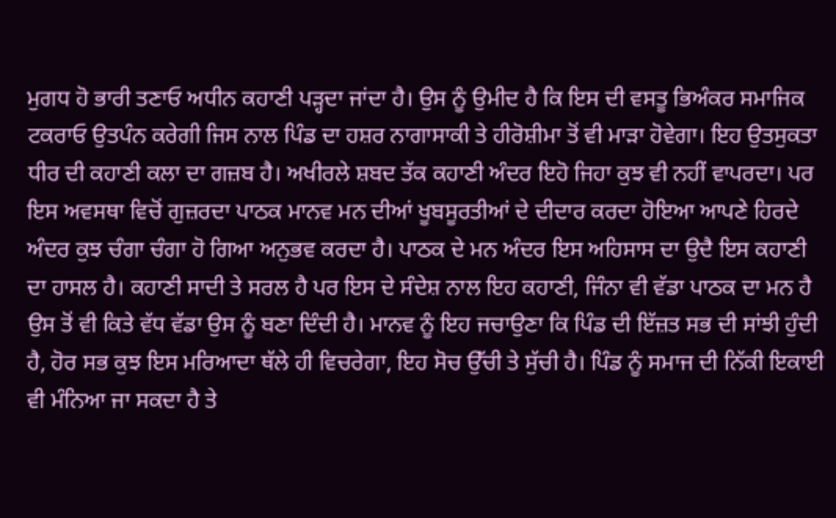ਮੁਗਧ ਹੋ ਭਾਰੀ ਤਣਾਓ ਅਧੀਨ ਕਹਾਣੀ ਪੜ੍ਹਦਾ ਜਾਂਦਾ ਹੈ। ਉਸ ਨੂੰ ਉਮੀਦ ਹੈ ਕਿ ਇਸ ਦੀ ਵਸਤੂ ਭਿਅੰਕਰ ਸਮਾਜਿਕ ਟਕਰਾਓ ਉਤਪੰਨ ਕਰੇਗੀ ਜਿਸ ਨਾਲ ਪਿੰਡ ਦਾ ਹਸ਼ਰ ਨਾਗਾਸਾਕੀ ਤੇ ਹੀਰੋਸ਼ੀਮਾ ਤੋਂ ਵੀ ਮਾੜਾ ਹੋਵੇਗਾ। ਇਹ ਉਤਸੁਕਤਾ ਧੀਰ ਦੀ ਕਹਾਣੀ ਕਲਾ ਦਾ ਗਜ਼ਬ ਹੈ। ਅਖੀਰਲੇ ਸ਼ਬਦ ਤੱਕ ਕਹਾਣੀ ਅੰਦਰ ਇਹੋ ਜਿਹਾ ਕੁਝ ਵੀ ਨਹੀਂ ਵਾਪਰਦਾ। ਪਰ ਇਸ ਅਵਸਥਾ ਵਿਚੋਂ ਗੁਜ਼ਰਦਾ ਪਾਠਕ ਮਾਨਵ ਮਨ ਦੀਆਂ ਖੂਬਸੂਰਤੀਆਂ ਦੇ ਦੀਦਾਰ ਕਰਦਾ ਹੋਇਆ ਆਪਣੇ ਹਿਰਦੇ ਅੰਦਰ ਕੁਝ ਚੰਗਾ ਚੰਗਾ ਹੋ ਗਿਆ ਅਨੁਭਵ ਕਰਦਾ ਹੈ। ਪਾਠਕ ਦੇ ਮਨ ਅੰਦਰ ਇਸ ਅਹਿਸਾਸ ਦਾ ਉਦੈ ਇਸ ਕਹਾਣੀ ਦਾ ਹਾਸਲ ਹੈ। ਕਹਾਣੀ ਸਾਦੀ ਤੇ ਸਰਲ ਹੈ ਪਰ ਇਸ ਦੇ ਸੰਦੇਸ਼ ਨਾਲ ਇਹ ਕਹਾਣੀ, ਜਿੰਨਾ ਵੀ ਵੱਡਾ ਪਾਠਕ ਦਾ ਮਨ ਹੈ ਉਸ ਤੋਂ ਵੀ ਕਿਤੇ ਵੱਧ ਵੱਡਾ ਉਸ ਨੂੰ ਬਣਾ ਦਿੰਦੀ ਹੈ। ਮਾਨਵ ਨੂੰ ਇਹ ਜਚਾਉਣਾ ਕਿ ਪਿੰਡ ਦੀ ਇੱਜ਼ਤ ਸਭ ਦੀ ਸਾਂਝੀ ਹੁੰਦੀ ਹੈ, ਹੋਰ ਸਭ ਕੁਝ ਇਸ ਮਰਿਆਦਾ ਥੱਲੇ ਹੀ ਵਿਚਰੇਗਾ, ਇਹ ਸੋਚ ਉੱਚੀ ਤੇ ਸੁੱਚੀ ਹੈ। ਪਿੰਡ ਨੂੰ ਸਮਾਜ ਦੀ ਨਿੱਕੀ ਇਕਾਈ ਵੀ ਮੰਨਿਆ ਜਾ ਸਕਦਾ ਹੈ ਤੇ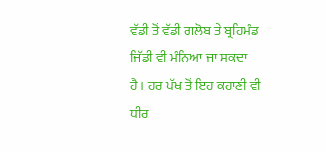ਵੱਡੀ ਤੋਂ ਵੱਡੀ ਗਲੋਬ ਤੇ ਬ੍ਰਹਿਮੰਡ ਜਿੱਡੀ ਵੀ ਮੰਨਿਆ ਜਾ ਸਕਦਾ ਹੈ। ਹਰ ਪੱਖ ਤੋਂ ਇਹ ਕਹਾਣੀ ਵੀ ਧੀਰ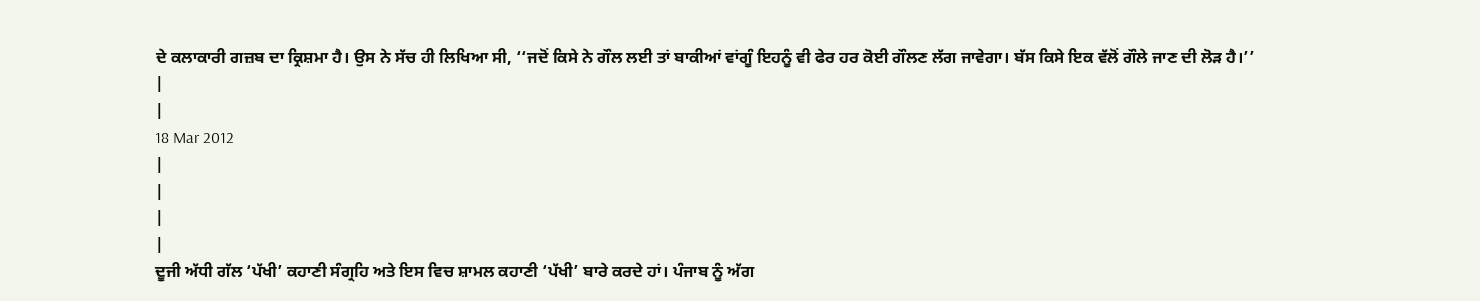ਦੇ ਕਲਾਕਾਰੀ ਗਜ਼ਬ ਦਾ ਕ੍ਰਿਸ਼ਮਾ ਹੈ। ਉਸ ਨੇ ਸੱਚ ਹੀ ਲਿਖਿਆ ਸੀ, ‘‘ਜਦੋਂ ਕਿਸੇ ਨੇ ਗੌਲ ਲਈ ਤਾਂ ਬਾਕੀਆਂ ਵਾਂਗੂੰ ਇਹਨੂੰ ਵੀ ਫੇਰ ਹਰ ਕੋਈ ਗੌਲਣ ਲੱਗ ਜਾਵੇਗਾ। ਬੱਸ ਕਿਸੇ ਇਕ ਵੱਲੋਂ ਗੌਲੇ ਜਾਣ ਦੀ ਲੋੜ ਹੈ।’’
|
|
18 Mar 2012
|
|
|
|
ਦੂਜੀ ਅੱਧੀ ਗੱਲ ‘ਪੱਖੀ’ ਕਹਾਣੀ ਸੰਗ੍ਰਹਿ ਅਤੇ ਇਸ ਵਿਚ ਸ਼ਾਮਲ ਕਹਾਣੀ ‘ਪੱਖੀ’ ਬਾਰੇ ਕਰਦੇ ਹਾਂ। ਪੰਜਾਬ ਨੂੰ ਅੱਗ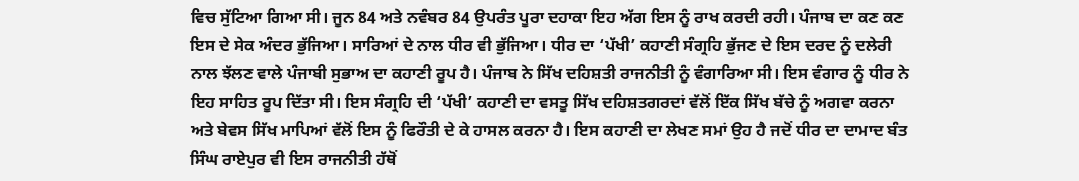ਵਿਚ ਸੁੱਟਿਆ ਗਿਆ ਸੀ। ਜੂਨ 84 ਅਤੇ ਨਵੰਬਰ 84 ਉਪਰੰਤ ਪੂਰਾ ਦਹਾਕਾ ਇਹ ਅੱਗ ਇਸ ਨੂੰ ਰਾਖ ਕਰਦੀ ਰਹੀ। ਪੰਜਾਬ ਦਾ ਕਣ ਕਣ ਇਸ ਦੇ ਸੇਕ ਅੰਦਰ ਭੁੱਜਿਆ। ਸਾਰਿਆਂ ਦੇ ਨਾਲ ਧੀਰ ਵੀ ਭੁੱਜਿਆ। ਧੀਰ ਦਾ ‘ਪੱਖੀ’ ਕਹਾਣੀ ਸੰਗ੍ਰਹਿ ਭੁੱਜਣ ਦੇ ਇਸ ਦਰਦ ਨੂੰ ਦਲੇਰੀ ਨਾਲ ਝੱਲਣ ਵਾਲੇ ਪੰਜਾਬੀ ਸੁਭਾਅ ਦਾ ਕਹਾਣੀ ਰੂਪ ਹੈ। ਪੰਜਾਬ ਨੇ ਸਿੱਖ ਦਹਿਸ਼ਤੀ ਰਾਜਨੀਤੀ ਨੂੰ ਵੰਗਾਰਿਆ ਸੀ। ਇਸ ਵੰਗਾਰ ਨੂੰ ਧੀਰ ਨੇ ਇਹ ਸਾਹਿਤ ਰੂਪ ਦਿੱਤਾ ਸੀ। ਇਸ ਸੰਗ੍ਰਹਿ ਦੀ ‘ਪੱਖੀ’ ਕਹਾਣੀ ਦਾ ਵਸਤੂ ਸਿੱਖ ਦਹਿਸ਼ਤਗਰਦਾਂ ਵੱਲੋਂ ਇੱਕ ਸਿੱਖ ਬੱਚੇ ਨੂੰ ਅਗਵਾ ਕਰਨਾ ਅਤੇ ਬੇਵਸ ਸਿੱਖ ਮਾਪਿਆਂ ਵੱਲੋਂ ਇਸ ਨੂੰ ਫਿਰੌਤੀ ਦੇ ਕੇ ਹਾਸਲ ਕਰਨਾ ਹੈ। ਇਸ ਕਹਾਣੀ ਦਾ ਲੇਖਣ ਸਮਾਂ ਉਹ ਹੈ ਜਦੋਂ ਧੀਰ ਦਾ ਦਾਮਾਦ ਬੰਤ ਸਿੰਘ ਰਾਏਪੁਰ ਵੀ ਇਸ ਰਾਜਨੀਤੀ ਹੱਥੋਂ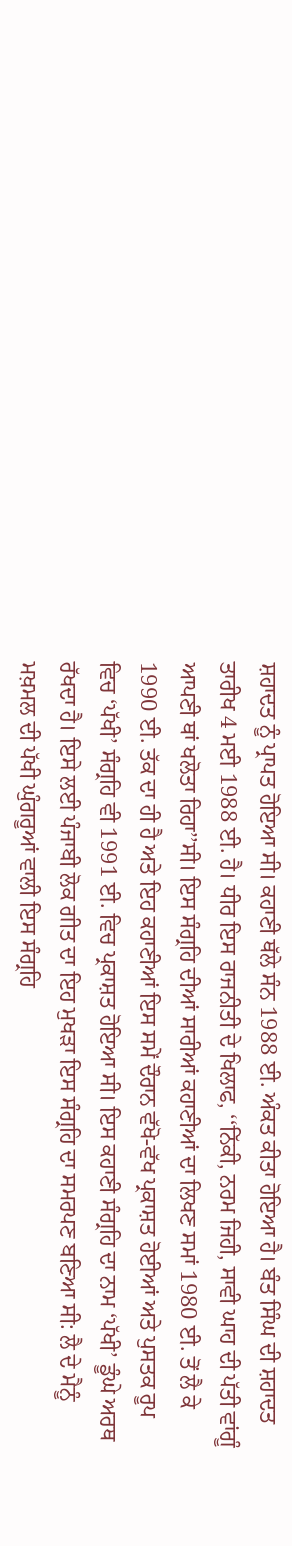ਸ਼ਹਾਦਤ ਨੂੰ ਪ੍ਰਾਪਤ ਹੋਇਆ ਸੀ। ਕਹਾਣੀ ਥੱਲੇ ਸੰਨ 1988 ਈ. ਅੰਕਤ ਕੀਤਾ ਹੋਇਆ ਹੈ। ਬੰਤ ਸਿੰਘ ਦੀ ਸ਼ਹਾਦਤ ਤਾਰੀਖ 4 ਮਈ 1988 ਈ. ਹੈ। ਧੀਰ ਇਸ ਰਾਜਨੀਤੀ ਦੇ ਖਿਲਾਫ, ‘‘ਨਿੱਕੀ, ਨਰਮ ਜਿਹੀ, ਸਾਵੀ ਘਾਹ ਦੀ ਪੱਤੀ ਵਾਂਗੂੰ ਆਪਣੀ ਥਾਂ ਖਲੋਤਾ ਰਿਹਾ’’ਸੀ। ਇਸ ਸੰਗ੍ਰਹਿ ਦੀਆਂ ਸਾਰੀਆਂ ਕਹਾਣੀਆਂ ਦਾ ਲਿਖਣ ਸਮਾਂ 1980 ਈ. ਤੋਂ ਲੈ ਕੇ 1990 ਈ. ਤੱਕ ਦਾ ਹੀ ਹੈ ਅਤੇ ਇਹ ਕਹਾਣੀਆਂ ਇਸ ਸਮੇਂ ਦੌਰਾਨ ਵੱਖੋ-ਵੱਖ ਪ੍ਰਕਾਸ਼ਤ ਹੋਈਆਂ ਅਤੇ ਪੁਸਤਕ ਰੂਪ ਵਿਚ ‘ਪੱਖੀ’ ਸੰਗ੍ਰਹਿ ਵੀ 1991 ਈ. ਵਿਚ ਪ੍ਰਕਾਸ਼ਤ ਹੋਇਆ ਸੀ। ਇਸ ਕਹਾਣੀ ਸੰਗ੍ਰਹਿ ਦਾ ਨਾਮ ‘ਪੱਖੀ’ ਡੂੰਘੇ ਅਰਥ ਰੱਖਦਾ ਹੈ। ਇਸੇ ਲਈ ਪੰਜਾਬੀ ਲੋਕ ਗੀਤ ਦਾ ਇਹ ਮੁਖੜਾ ਇਸ ਸੰਗ੍ਰਹਿ ਦਾ ਸਮਰਪਣ ਬਣਿਆ ਸੀ: ਲੈ ਦੇ ਮੈਨੂੰ ਮਖ਼ਮਲ ਦੀ ਪੱਖੀ ਘੁੰਗਰੂਆਂ ਵਾਲੀ ਇਸ ਸੰਗ੍ਰਹਿ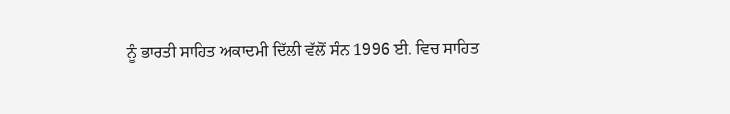ਨੂੰ ਭਾਰਤੀ ਸਾਹਿਤ ਅਕਾਦਮੀ ਦਿੱਲੀ ਵੱਲੋਂ ਸੰਨ 1996 ਈ. ਵਿਚ ਸਾਹਿਤ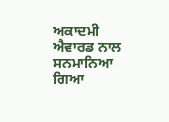ਅਕਾਦਮੀ ਐਵਾਰਡ ਨਾਲ ਸਨਮਾਨਿਆ ਗਿਆ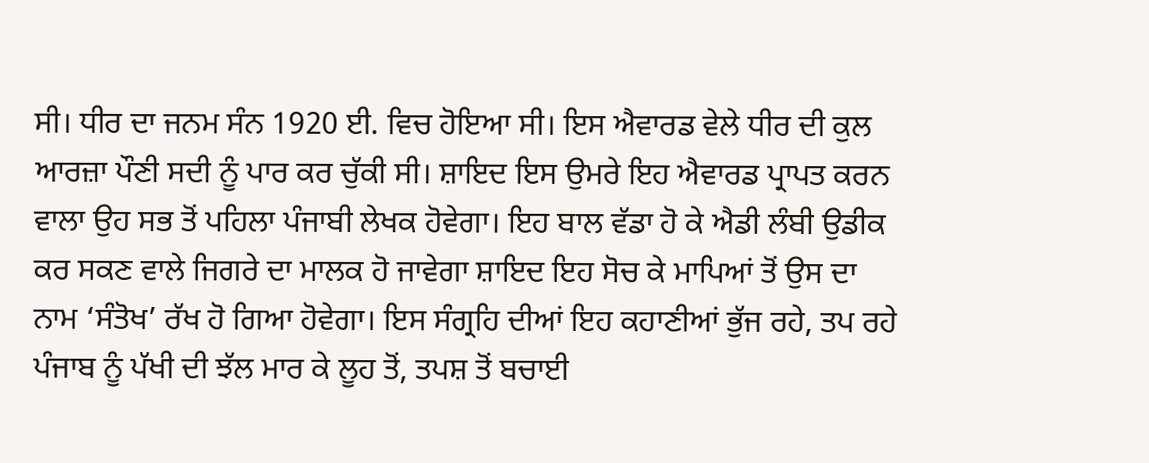ਸੀ। ਧੀਰ ਦਾ ਜਨਮ ਸੰਨ 1920 ਈ. ਵਿਚ ਹੋਇਆ ਸੀ। ਇਸ ਐਵਾਰਡ ਵੇਲੇ ਧੀਰ ਦੀ ਕੁਲ ਆਰਜ਼ਾ ਪੌਣੀ ਸਦੀ ਨੂੰ ਪਾਰ ਕਰ ਚੁੱਕੀ ਸੀ। ਸ਼ਾਇਦ ਇਸ ਉਮਰੇ ਇਹ ਐਵਾਰਡ ਪ੍ਰਾਪਤ ਕਰਨ ਵਾਲਾ ਉਹ ਸਭ ਤੋਂ ਪਹਿਲਾ ਪੰਜਾਬੀ ਲੇਖਕ ਹੋਵੇਗਾ। ਇਹ ਬਾਲ ਵੱਡਾ ਹੋ ਕੇ ਐਡੀ ਲੰਬੀ ਉਡੀਕ ਕਰ ਸਕਣ ਵਾਲੇ ਜਿਗਰੇ ਦਾ ਮਾਲਕ ਹੋ ਜਾਵੇਗਾ ਸ਼ਾਇਦ ਇਹ ਸੋਚ ਕੇ ਮਾਪਿਆਂ ਤੋਂ ਉਸ ਦਾ ਨਾਮ ‘ਸੰਤੋਖ’ ਰੱਖ ਹੋ ਗਿਆ ਹੋਵੇਗਾ। ਇਸ ਸੰਗ੍ਰਹਿ ਦੀਆਂ ਇਹ ਕਹਾਣੀਆਂ ਭੁੱਜ ਰਹੇ, ਤਪ ਰਹੇ ਪੰਜਾਬ ਨੂੰ ਪੱਖੀ ਦੀ ਝੱਲ ਮਾਰ ਕੇ ਲੂਹ ਤੋਂ, ਤਪਸ਼ ਤੋਂ ਬਚਾਈ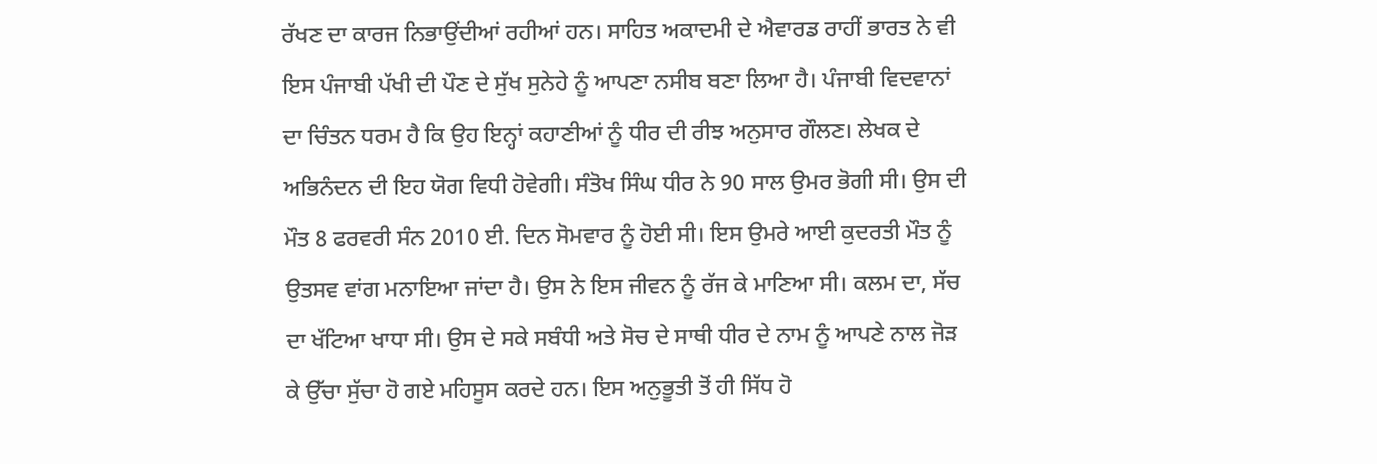ਰੱਖਣ ਦਾ ਕਾਰਜ ਨਿਭਾਉਂਦੀਆਂ ਰਹੀਆਂ ਹਨ। ਸਾਹਿਤ ਅਕਾਦਮੀ ਦੇ ਐਵਾਰਡ ਰਾਹੀਂ ਭਾਰਤ ਨੇ ਵੀ ਇਸ ਪੰਜਾਬੀ ਪੱਖੀ ਦੀ ਪੌਣ ਦੇ ਸੁੱਖ ਸੁਨੇਹੇ ਨੂੰ ਆਪਣਾ ਨਸੀਬ ਬਣਾ ਲਿਆ ਹੈ। ਪੰਜਾਬੀ ਵਿਦਵਾਨਾਂ ਦਾ ਚਿੰਤਨ ਧਰਮ ਹੈ ਕਿ ਉਹ ਇਨ੍ਹਾਂ ਕਹਾਣੀਆਂ ਨੂੰ ਧੀਰ ਦੀ ਰੀਝ ਅਨੁਸਾਰ ਗੌਲਣ। ਲੇਖਕ ਦੇ ਅਭਿਨੰਦਨ ਦੀ ਇਹ ਯੋਗ ਵਿਧੀ ਹੋਵੇਗੀ। ਸੰਤੋਖ ਸਿੰਘ ਧੀਰ ਨੇ 90 ਸਾਲ ਉਮਰ ਭੋਗੀ ਸੀ। ਉਸ ਦੀ ਮੌਤ 8 ਫਰਵਰੀ ਸੰਨ 2010 ਈ. ਦਿਨ ਸੋਮਵਾਰ ਨੂੰ ਹੋਈ ਸੀ। ਇਸ ਉਮਰੇ ਆਈ ਕੁਦਰਤੀ ਮੌਤ ਨੂੰ ਉਤਸਵ ਵਾਂਗ ਮਨਾਇਆ ਜਾਂਦਾ ਹੈ। ਉਸ ਨੇ ਇਸ ਜੀਵਨ ਨੂੰ ਰੱਜ ਕੇ ਮਾਣਿਆ ਸੀ। ਕਲਮ ਦਾ, ਸੱਚ ਦਾ ਖੱਟਿਆ ਖਾਧਾ ਸੀ। ਉਸ ਦੇ ਸਕੇ ਸਬੰਧੀ ਅਤੇ ਸੋਚ ਦੇ ਸਾਥੀ ਧੀਰ ਦੇ ਨਾਮ ਨੂੰ ਆਪਣੇ ਨਾਲ ਜੋੜ ਕੇ ਉੱਚਾ ਸੁੱਚਾ ਹੋ ਗਏ ਮਹਿਸੂਸ ਕਰਦੇ ਹਨ। ਇਸ ਅਨੁਭੂਤੀ ਤੋਂ ਹੀ ਸਿੱਧ ਹੋ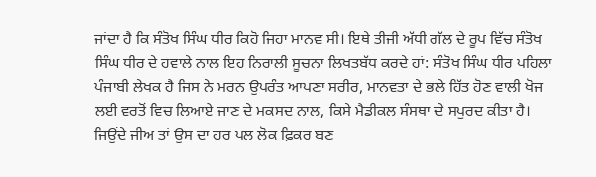ਜਾਂਦਾ ਹੈ ਕਿ ਸੰਤੋਖ ਸਿੰਘ ਧੀਰ ਕਿਹੋ ਜਿਹਾ ਮਾਨਵ ਸੀ। ਇਥੇ ਤੀਜੀ ਅੱਧੀ ਗੱਲ ਦੇ ਰੂਪ ਵਿੱਚ ਸੰਤੋਖ ਸਿੰਘ ਧੀਰ ਦੇ ਹਵਾਲੇ ਨਾਲ ਇਹ ਨਿਰਾਲੀ ਸੂਚਨਾ ਲਿਖਤਬੱਧ ਕਰਦੇ ਹਾਂ: ਸੰਤੋਖ ਸਿੰਘ ਧੀਰ ਪਹਿਲਾ ਪੰਜਾਬੀ ਲੇਖਕ ਹੈ ਜਿਸ ਨੇ ਮਰਨ ਉਪਰੰਤ ਆਪਣਾ ਸਰੀਰ, ਮਾਨਵਤਾ ਦੇ ਭਲੇ ਹਿੱਤ ਹੋਣ ਵਾਲੀ ਖੋਜ ਲਈ ਵਰਤੋਂ ਵਿਚ ਲਿਆਏ ਜਾਣ ਦੇ ਮਕਸਦ ਨਾਲ, ਕਿਸੇ ਮੈਡੀਕਲ ਸੰਸਥਾ ਦੇ ਸਪੁਰਦ ਕੀਤਾ ਹੈ। ਜਿਉਂਦੇ ਜੀਅ ਤਾਂ ਉਸ ਦਾ ਹਰ ਪਲ ਲੋਕ ਫ਼ਿਕਰ ਬਣ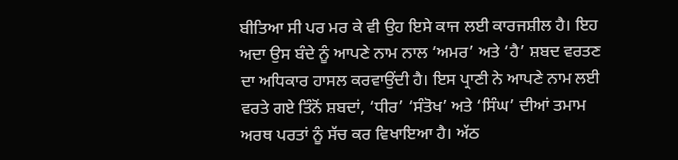ਬੀਤਿਆ ਸੀ ਪਰ ਮਰ ਕੇ ਵੀ ਉਹ ਇਸੇ ਕਾਜ ਲਈ ਕਾਰਜਸ਼ੀਲ ਹੈ। ਇਹ ਅਦਾ ਉਸ ਬੰਦੇ ਨੂੰ ਆਪਣੇ ਨਾਮ ਨਾਲ ‘ਅਮਰ’ ਅਤੇ ‘ਹੈ’ ਸ਼ਬਦ ਵਰਤਣ ਦਾ ਅਧਿਕਾਰ ਹਾਸਲ ਕਰਵਾਉਂਦੀ ਹੈ। ਇਸ ਪ੍ਰਾਣੀ ਨੇ ਆਪਣੇ ਨਾਮ ਲਈ ਵਰਤੇ ਗਏ ਤਿੰਨੋਂ ਸ਼ਬਦਾਂ, ‘ਧੀਰ’ ‘ਸੰਤੋਖ’ ਅਤੇ ‘ਸਿੰਘ’ ਦੀਆਂ ਤਮਾਮ ਅਰਥ ਪਰਤਾਂ ਨੂੰ ਸੱਚ ਕਰ ਵਿਖਾਇਆ ਹੈ। ਅੱਠ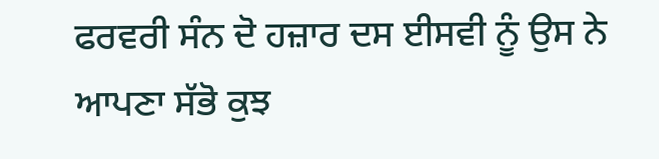ਫਰਵਰੀ ਸੰਨ ਦੋ ਹਜ਼ਾਰ ਦਸ ਈਸਵੀ ਨੂੰ ਉਸ ਨੇ ਆਪਣਾ ਸੱਭੋ ਕੁਝ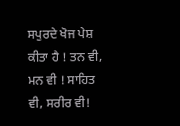ਸਪੁਰਦੇ ਖੋਜ ਪੇਸ਼ ਕੀਤਾ ਹੈ ! ਤਨ ਵੀ, ਮਨ ਵੀ ! ਸਾਹਿਤ ਵੀ, ਸਰੀਰ ਵੀ!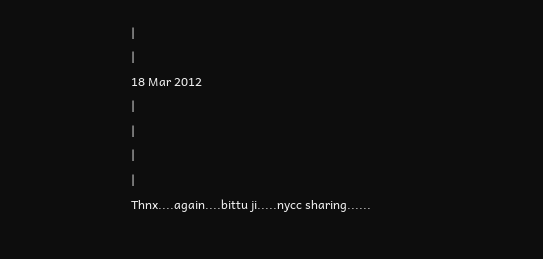|
|
18 Mar 2012
|
|
|
|
Thnx....again....bittu ji.....nycc sharing......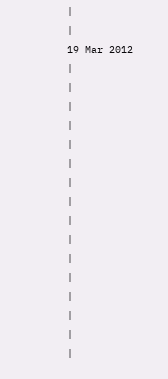|
|
19 Mar 2012
|
|
|
|
|
|
|
|
|
|
|
|
|
|
|
|